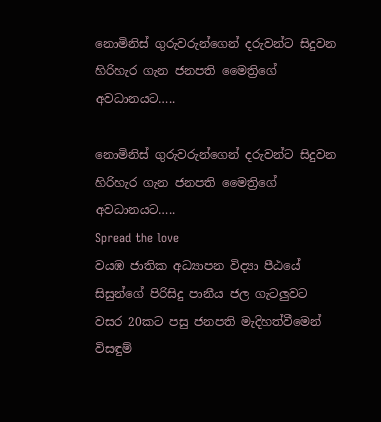නොමිනිස් ගුරුවරුන්ගෙන් දරුවන්ට සිදුවන හිරිහැර ගැන ජනපති මෛත්‍රිගේ අවධානයට…..

නොමිනිස් ගුරුවරුන්ගෙන් දරුවන්ට සිදුවන හිරිහැර ගැන ජනපති මෛත්‍රිගේ අවධානයට…..
Spread the love
වයඹ ජාතික අධ්‍යාපන විද්‍යා පීඨයේ සිසුන්ගේ පිරිසිදු පානීය ජල ගැටලුවට වසර 20කට පසු ජනපති මැදිහත්වීමෙන් විසඳුම්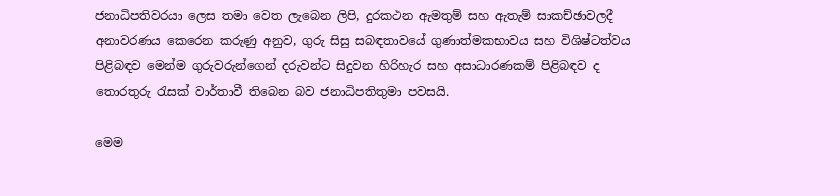ජනාධිපතිවරයා ලෙස තමා වෙත ලැබෙන ලිපි, දුරකථන ඇමතුම් සහ ඇතැම් සාකච්ඡාවලදී අනාවරණය කෙරෙන කරුණු අනුව, ගුරු සිසු සබඳතාවයේ ගුණාත්මකභාවය සහ විශිෂ්ටත්වය පිළිබඳව මෙන්ම ගුරුවරුන්ගෙන් දරුවන්ට සිදුවන හිරිහැර සහ අසාධාරණකම් පිළිබඳව ද තොරතුරු රැසක් වාර්තාවී තිබෙන බව ජනාධිපතිතුමා පවසයි.

මෙම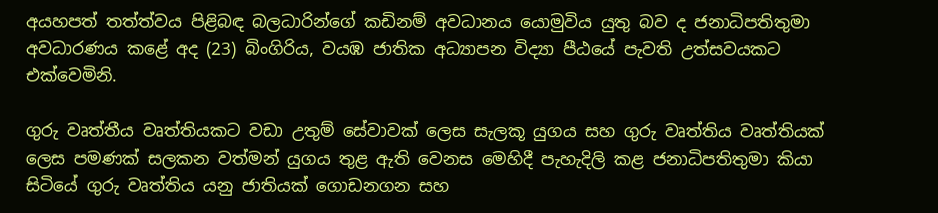අයහපත් තත්ත්වය පිළිබඳ බලධාරින්ගේ කඩිනම් අවධානය යොමුවිය යුතු බව ද ජනාධිපතිතුමා අවධාරණය කළේ අද (23) බිංගිරිය, වයඹ ජාතික අධ්‍යාපන විද්‍යා පීඨයේ පැවති උත්සවයකට එක්වෙමිනි.

ගුරු වෘත්තීය වෘත්තියකට වඩා උතුම් සේවාවක් ලෙස සැලකූ යුගය සහ ගුරු වෘත්තිය වෘත්තියක් ලෙස පමණක් සලකන වත්මන් යුගය තුළ ඇති වෙනස මෙහිදී පැහැදිලි කළ ජනාධිපතිතුමා කියා සිටියේ ගුරු වෘත්තිය යනු ජාතියක් ගොඩනගන සහ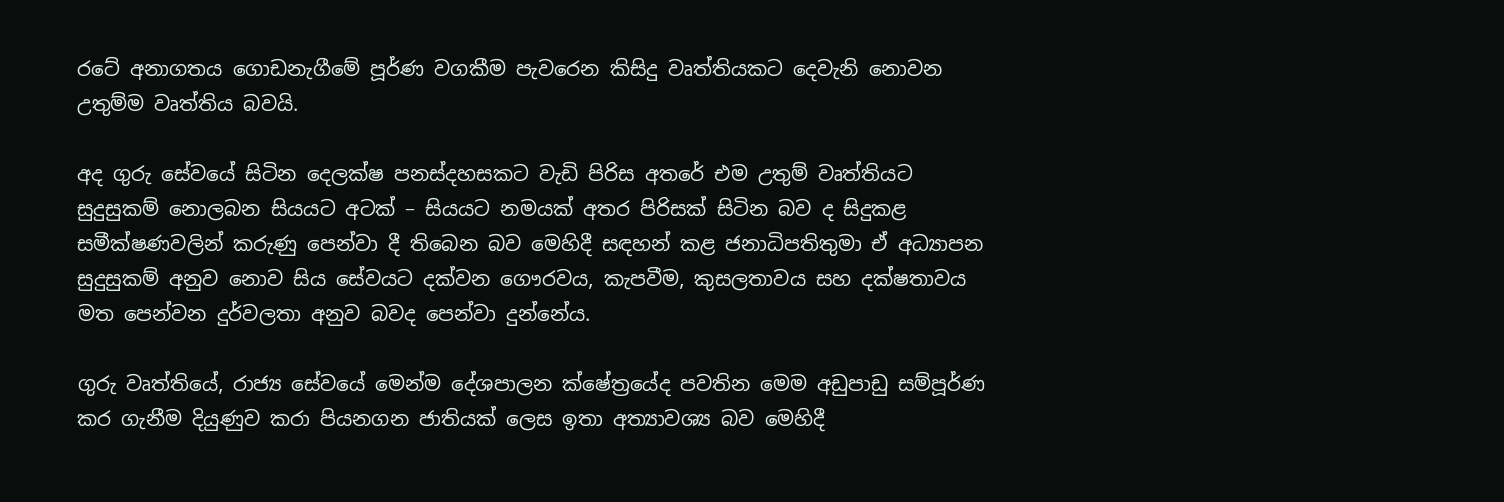රටේ අනාගතය ගොඩනැගීමේ පූර්ණ වගකීම පැවරෙන කිසිදු වෘත්තියකට දෙවැනි නොවන උතුම්ම වෘත්තිය බවයි.

අද ගුරු සේවයේ සිටින දෙලක්ෂ පනස්දහසකට වැඩි පිරිස අතරේ එම උතුම් වෘත්තියට සුදුසුකම් නොලබන සියයට අටක් – සියයට නමයක් අතර පිරිසක් සිටින බව ද සිදුකළ සමීක්ෂණවලින් කරුණු පෙන්වා දී තිබෙන බව මෙහිදී සඳහන් කළ ජනාධිපතිතුමා ඒ අධ්‍යාපන සුදුසුකම් අනුව නොව සිය සේවයට දක්වන ගෞරවය, කැපවීම, කුසලතාවය සහ දක්ෂතාවය මත පෙන්වන දුර්වලතා අනුව බවද පෙන්වා දුන්නේය.

ගුරු වෘත්තියේ, රාජ්‍ය සේවයේ මෙන්ම දේශපාලන ක්ෂේත්‍රයේද පවතින මෙම අඩුපාඩු සම්පූර්ණ කර ගැනීම දියුණුව කරා පියනගන ජාතියක් ලෙස ඉතා අත්‍යාවශ්‍ය බව මෙහිදී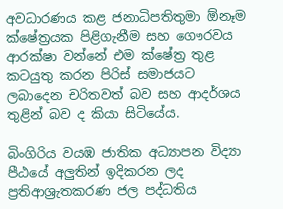අවධාරණය කළ ජනාධිපතිතුමා ඕනෑම ක්ෂේත්‍රයක පිළිගැනීම සහ ගෞරවය ආරක්ෂා වන්නේ එම ක්ෂේත්‍ර තුළ කටයුතු කරන පිරිස් සමාජයට ලබාදෙන චරිතවත් බව සහ ආදර්ශය තුළින් බව ද කියා සිටියේය.

බිංගිරිය වයඹ ජාතික අධ්‍යාපන විද්‍යා පීඨයේ අලුතින් ඉදිකරන ලද ප්‍රතිආශ්‍රැතකරණ ජල පද්ධතිය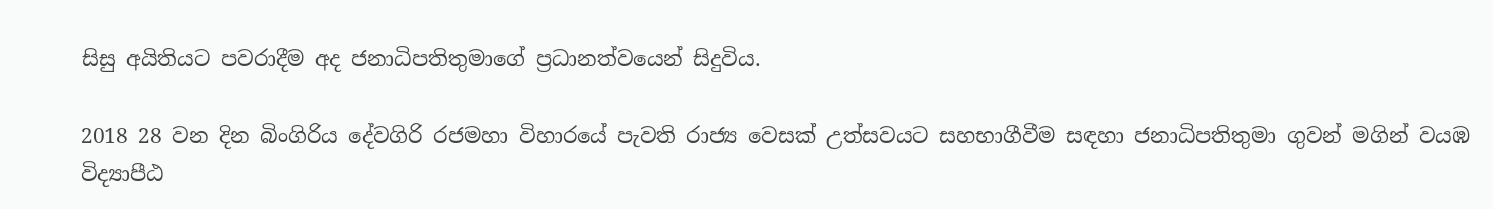සිසු අයිතියට පවරාදීම අද ජනාධිපතිතුමාගේ ප්‍රධානත්වයෙන් සිදුවිය.

2018 28 වන දින බිංගිරිය දේවගිරි රජමහා විහාරයේ පැවති රාජ්‍ය වෙසක් උත්සවයට සහභාගීවීම සඳහා ජනාධිපතිතුමා ගුවන් මගින් වයඹ විද්‍යාපීඨ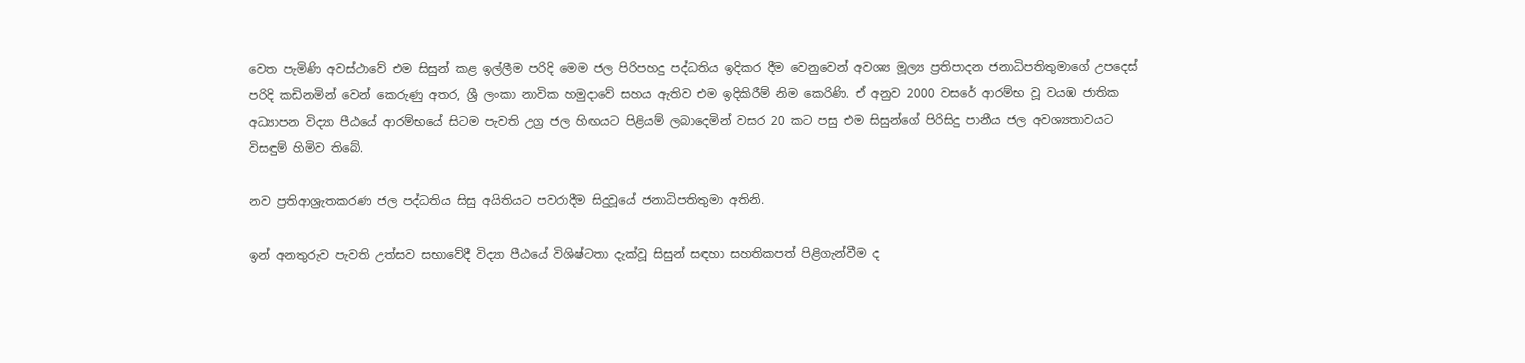වෙත පැමිණි අවස්ථාවේ එම සිසුන් කළ ඉල්ලීම පරිදි මෙම ජල පිරිපහදු පද්ධතිය ඉදිකර දීම වෙනුවෙන් අවශ්‍ය මූල්‍ය ප්‍රතිපාදන ජනාධිපතිතුමාගේ උපදෙස් පරිදි කඩිනමින් වෙන් කෙරුණු අතර, ශ්‍රී ලංකා නාවික හමුදාවේ සහය ඇතිව එම ඉදිකිරීම් නිම කෙරිණි. ඒ අනුව 2000 වසරේ ආරම්භ වූ වයඹ ජාතික අධ්‍යාපන විද්‍යා පීඨයේ ආරම්භයේ සිටම පැවති උග්‍ර ජල හිඟයට පිළියම් ලබාදෙමින් වසර 20 කට පසු එම සිසුන්ගේ පිරිසිදු පානීය ජල අවශ්‍යතාවයට විසඳුම් හිමිව තිබේ.

නව ප්‍රතිආශ්‍රැතකරණ ජල පද්ධතිය සිසු අයිතියට පවරාදීම සිදුවූයේ ජනාධිපතිතුමා අතිනි.

ඉන් අනතුරුව පැවති උත්සව සභාවේදී විද්‍යා පීඨයේ විශිෂ්ටතා දැක්වූ සිසුන් සඳහා සහතිකපත් පිළිගැන්වීම ද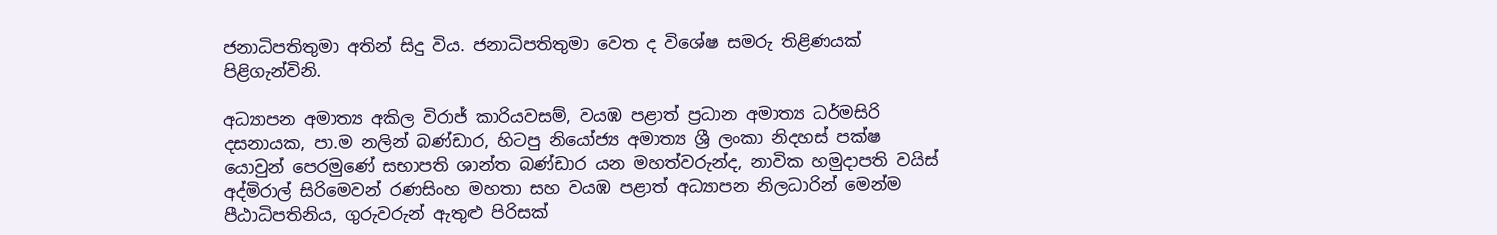ජනාධිපතිතුමා අතින් සිදු විය. ජනාධිපතිතුමා වෙත ද විශේෂ සමරු තිළිණයක් පිළිගැන්විනි.

අධ්‍යාපන අමාත්‍ය අකිල විරාජ් කාරියවසම්, වයඹ පළාත් ප්‍රධාන අමාත්‍ය ධර්මසිරි දසනායක, පා.ම නලින් බණ්ඩාර, හිටපු නියෝජ්‍ය අමාත්‍ය ශ්‍රී ලංකා නිදහස් පක්ෂ යොවුන් පෙරමුණේ සභාපති ශාන්ත බණ්ඩාර යන මහත්වරුන්ද, නාවික හමුදාපති වයිස් අද්මිරාල් සිරිමෙවන් රණසිංහ මහතා සහ වයඹ පළාත් අධ්‍යාපන නිලධාරින් මෙන්ම පීඨාධිපතිනිය, ගුරුවරුන් ඇතුළු පිරිසක්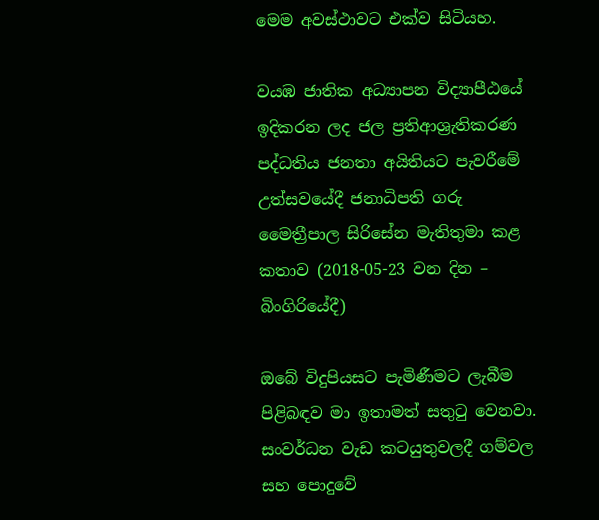මෙම අවස්ථාවට එක්ව සිටියහ.

වයඹ ජාතික අධ්‍යාපන විද්‍යාපීඨයේ ඉදිකරන ලද ජල ප්‍රතිආශ්‍රැතිකරණ පද්ධතිය ජනතා අයිතියට පැවරීමේ උත්සවයේදී ජනාධිපති ගරු මෛත්‍රීපාල සිරිසේන මැතිතුමා කළ කතාව (2018-05-23 වන දින – බිංගිරියේදී)

ඔබේ විදුපියසට පැමිණීමට ලැබීම පිළිබඳව මා ඉතාමත් සතුටු වෙනවා. සංවර්ධන වැඩ කටයුතුවලදී ගම්වල සහ පොදුවේ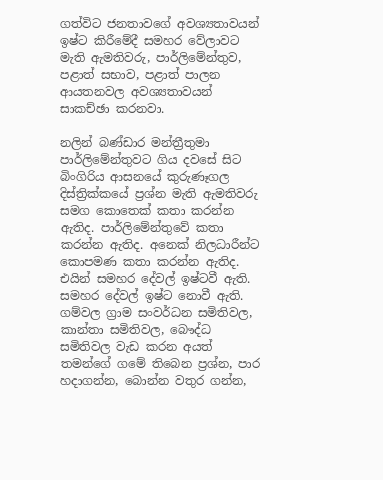ගත්විට ජනතාවගේ අවශ්‍යතාවයන් ඉෂ්ට කිරීමේදී සමහර වේලාවට මැති ඇමතිවරු, පාර්ලිමේන්තුව, පළාත් සභාව, පළාත් පාලන ආයතනවල අවශ්‍යතාවයන් සාකච්ඡා කරනවා.

නලින් බණ්ඩාර මන්ත්‍රීතුමා පාර්ලිමේන්තුවට ගිය දවසේ සිට බිංගිරිය ආසනයේ කුරුණෑගල දිස්ත්‍රික්කයේ ප්‍රශ්න මැති ඇමතිවරු සමග කොතෙක් කතා කරන්න ඇතිද. පාර්ලිමේන්තුවේ කතා කරන්න ඇතිද. අනෙක් නිලධාරීන්ට කොපමණ කතා කරන්න ඇතිද. එයින් සමහර දේවල් ඉෂ්ටවී ඇති. සමහර දේවල් ඉෂ්ට නොවී ඇති. ගම්වල ග්‍රාම සංවර්ධන සමිතිවල, කාන්තා සමිතිවල, බෞද්ධ සමිතිවල වැඩ කරන අයත් තමන්ගේ ගමේ තිබෙන ප්‍රශ්න, පාර හදාගන්න, බොන්න වතුර ගන්න,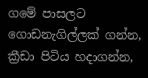ගමේ පාසලට ගොඩනැගිල්ලක් ගන්න, ක්‍රීඩා පිටිය හදාගන්න,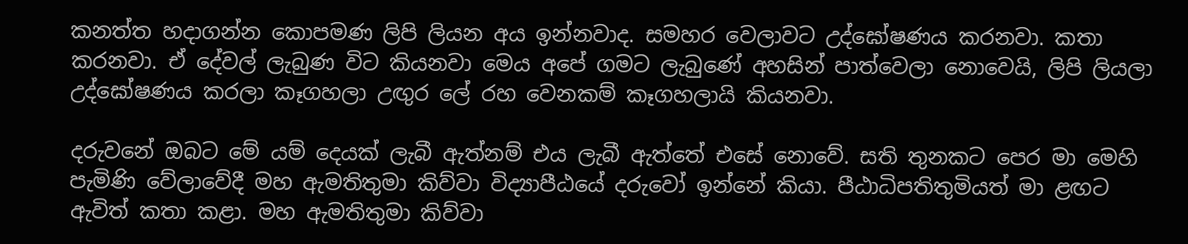කනත්ත හදාගන්න කොපමණ ලිපි ලියන අය ඉන්නවාද. සමහර වෙලාවට උද්ඝෝෂණය කරනවා. කතා කරනවා. ඒ දේවල් ලැබුණ විට කියනවා මෙය අපේ ගමට ලැබුණේ අහසින් පාත්වෙලා නොවෙයි, ලිපි ලියලා උද්ඝෝෂණය කරලා කෑගහලා උඟුර ලේ රහ වෙනකම් කෑගහලායි කියනවා.

දරුවනේ ඔබට මේ යම් දෙයක් ලැබී ඇත්නම් එය ලැබී ඇත්තේ එසේ නොවේ. සති තුනකට පෙර මා මෙහි පැමිණි වේලාවේදී මහ ඇමතිතුමා කිව්වා විද්‍යාපීඨයේ දරුවෝ ඉන්නේ කියා. පීඨාධිපතිතුමියත් මා ළඟට ඇවිත් කතා කළා. මහ ඇමතිතුමා කිව්වා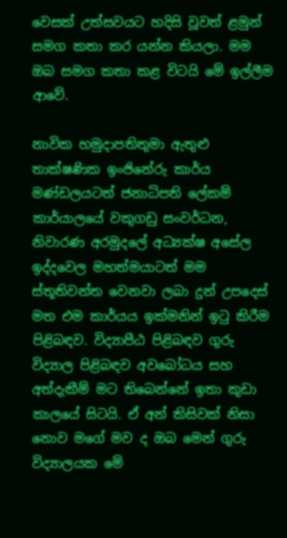වෙසක් උත්සවයට හදිසි වූවත් ළමුන් සමග කතා කර යන්න කියලා. මම ඔබ සමග කතා කළ විටයි මේ ඉල්ලීම ආවේ.

නාවික හමුදාපතිතුමා ඇතුළු තාක්ෂණික ඉංජිනේරු කාර්ය මණ්ඩලයටත් ජනාධිපති ලේකම් කාර්යාලයේ වකුගඩු සංවර්ධන, නිවාරණ අරමුදලේ අධ්‍යක්ෂ අසේල ඉද්දවෙල මහත්මයාටත් මම ස්තූතිවන්ත වෙනවා ලබා දුන් උපදෙස් මත එම කාර්යය ඉක්මනින් ඉටු කිරීම පිළිබඳව. විද්‍යාපීඨ පිළිබඳව ගුරු විද්‍යාල පිළිබඳව අවබෝධය සහ අත්දැකීම් මට තිබෙන්නේ ඉතා කුඩා කාලයේ සිටයි. ඒ අන් කිසිවක් නිසා නොව මගේ මව ද ඔබ මෙන් ගුරු විද්‍යාලයක මේ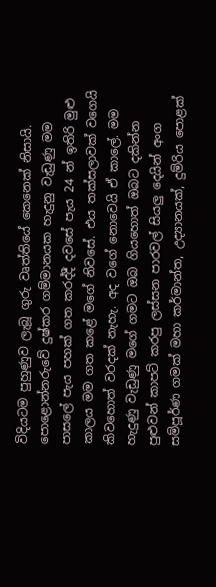විදියටම පුහුණුව ලැබූ ගුරු වෘත්තියේ කෙනෙක් නිසායි. පොළොන්නරුවේ දුෂ්කර ගම්මානයක හැදුනු වැඩුණු මම පාසලේ පැය පහක් ගත කරද්දී දවසේ පැය 24 න් ඉතිරි මුළු කාලය මම ගත කළේ මගේ නිවසේ. එය තක්සලාවක් වගෙයි කිවහොත් වරදක් නැහැ. අද වගේ නොවෙයි ඒ කාලේ. මම හැදුණු වැඩුණු මගේ ගමට ඔබ ගියහොත් ඔබට දකින්න පුළුවන් කාපට් කරපු ලස්සන පාරවල් සියලු දෙයින් අංග සම්පූර්ණ ගමක් මහා කර්මාන්ත, උද්‍යානයක්, දුම්රිය පොළක්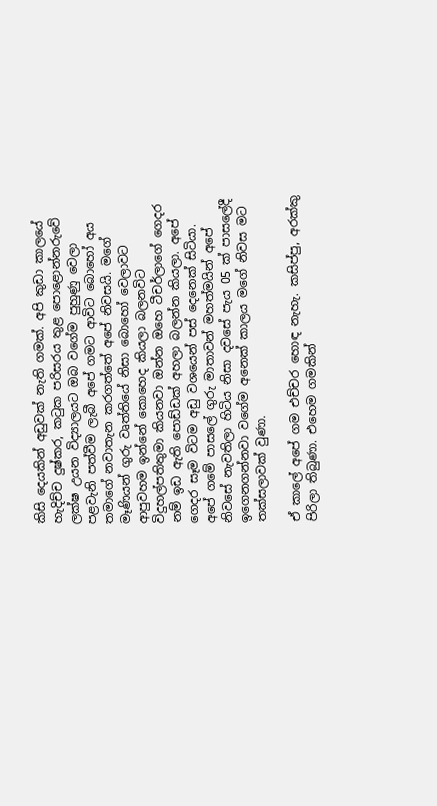කිසි දෙයකින් අඩුවක් නැති ගමක්. අපි කුඩා කාලයේ හැදිච්ච දුෂ්කර, කටුක පරිසරය තුළ පොළොන්නරුවේ ලක්ෂ උයන විද්‍යාලයට ඔබ වගේම පුහුණු වෙලා පළවැනි පත්වීම ලැබී අපේ ගමට ආවිට බොහෝ අය තමාගේ නවාතැන කරගත්තේ අපේ නිවසයි. මගේ මෑණියන් ගුරු වෘත්තියේ නිසා බොහෝ වෙලාවට ආපුවහම ඉන්නේ කොහෙද කියලා බලනවිට විදුහල්පතිතුමා කියනවා ඔන්න ඔහෙ ටීචර්ලාගේ ගෙදර නම් ඉඩ ඇති පොඩ්ඩක් අහලා බලන්න කියලා. අපේ ගෙදර සෑම විටම අඩු වශයෙන් පස් දෙනෙක් සිටියා. අපේ ගමේ පාසලේ ගුරු මාතාවන් මහත්මයින් අපේ නිවසේ නැවතිලා හිටිය නිසා දවසේ පැය 05 ක් පාසලේදී ඉගෙනගන්නවා වගේම අනෙක් කාලය මගේ නිවස මට තක්සලාවක් වුණා.

ඒ කාලේ අපේ ගම එච්චර හොඳ නැහැ. කසිප්පු, අරක්කු පිරිලා තිබුණා. එහෙම ගමකින්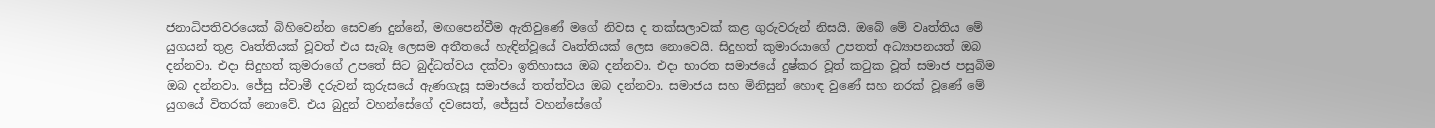ජනාධිපතිවරයෙක් බිහිවෙන්න සෙවණ දුන්නේ, මඟපෙන්වීම ඇතිවුණේ මගේ නිවස ද තක්සලාවක් කළ ගුරුවරුන් නිසයි. ඔබේ මේ වෘත්තිය මේ යුගයන් තුළ වෘත්තියක් වූවත් එය සැබෑ ලෙසම අතීතයේ හැඳින්වූයේ වෘත්තියක් ලෙස නොවෙයි. සිදුහත් කුමාරයාගේ උපතත් අධ්‍යාපනයත් ඔබ දන්නවා. එදා සිදුහත් කුමරාගේ උපතේ සිට බුද්ධත්වය දක්වා ඉතිහාසය ඔබ දන්නවා. එදා භාරත සමාජයේ දුෂ්කර වූත් කටුක වූත් සමාජ පසුබිම ඔබ දන්නවා. ජේසු ස්වාමී දරුවන් කුරුසයේ ඇණගැසූ සමාජයේ තත්ත්වය ඔබ දන්නවා. සමාජය සහ මිනිසුන් හොඳ වුණේ සහ නරක් වූණේ මේ යුගයේ විතරක් නොවේ. එය බුදුන් වහන්සේගේ දවසෙත්, ජේසුස් වහන්සේගේ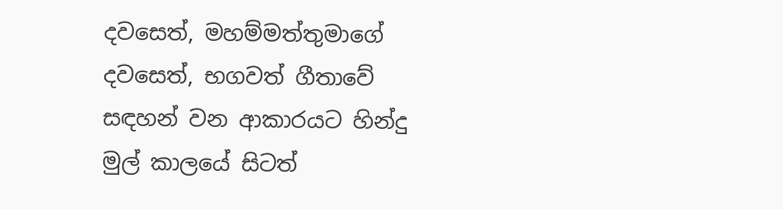දවසෙත්, මහම්මත්තුමාගේ දවසෙත්, භගවත් ගීතාවේ සඳහන් වන ආකාරයට හින්දු මුල් කාලයේ සිටත්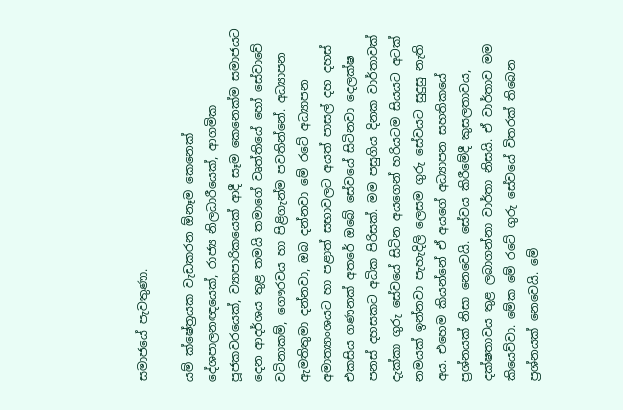සමාජයේ පැවතුණා.

යම් ක්ෂේත්‍රයක වැඩකරන ඕනෑම කෙනෙක් දේශපාලනඥයෙක්, රාජ්‍ය නිලධාරීයෙක්, ආගමික පූජකවරයෙක්, ව්‍යාපාරිකයෙක් ආදී සෑම කෙනෙක්ම සමාජයට දෙන ආදර්ශය තුළ තමයි තමාගේ වෘත්තියේ හෝ සේවාවේ වටිනාකම්, ගෞරවය හා පිළිගැන්ම පවතින්නේ. අධ්‍යාපන ඇමතිතුමා දන්නවා, ඔබ දන්නවා මේ රටේ අධ්‍යාපන අමාත්‍යාංශයට හා පළාත් සභාවලට අයත් පාසල් දහ දහස් එකසිය ගණනක් අතරේ ඔබේ සේවයේ සිටිනවා දෙලක්ෂ පනස් දහසකට අධික පිරිසක්. මම පසුගිය දිනක වාර්තාවක් දැක්කා ගුරු සේවයේ සිටින අයගෙන් හරියටම සියයට අටක් නමයක් ඉන්නවා පැහැදිලි ලෙසම ගුරු සේවයට සුදුසු නැති අය. එහෙම කියන්නේ ඒ අයගේ අධ්‍යාපන සහතිකයේ ප්‍රශ්නයක් නිසා නෙවෙයි. සේවය කිරීමේදී කුසලතාවය, දක්ෂතාවය තුළ ලබාගන්නා වාර්තා නිසයි. ඒ වාර්තාව මම කියෙව්වා. මේක මේ රටේ ගුරු සේවයේ විතරක් තිබෙන ප්‍රශ්නයක් නෙවෙයි. මේ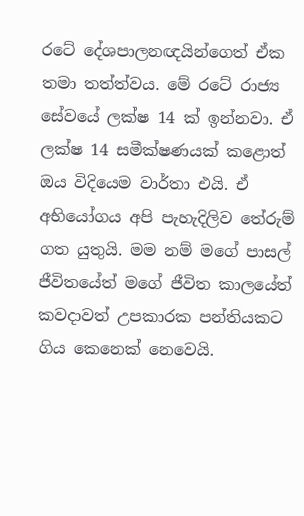රටේ දේශපාලනඥයින්ගෙත් ඒක තමා තත්ත්වය. මේ රටේ රාජ්‍ය සේවයේ ලක්ෂ 14 ක් ඉන්නවා. ඒ ලක්ෂ 14 සමීක්ෂණයක් කළොත් ඔය විදියෙම වාර්තා එයි. ඒ අභියෝගය අපි පැහැදිලිව තේරුම් ගත යුතුයි. මම නම් මගේ පාසල් ජීවිතයේත් මගේ ජීවිත කාලයේත් කවදාවත් උපකාරක පන්තියකට ගිය කෙනෙක් නෙවෙයි.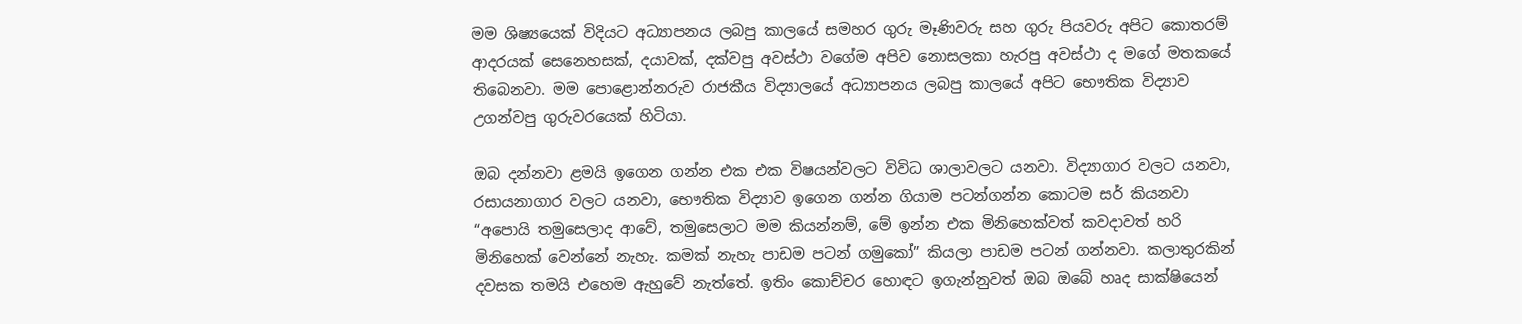මම ශිෂ්‍යයෙක් විදියට අධ්‍යාපනය ලබපු කාලයේ සමහර ගුරු මෑණිවරු සහ ගුරු පියවරු අපිට කොතරම් ආදරයක් සෙනෙහසක්, දයාවක්, දක්වපු අවස්ථා වගේම අපිව නොසලකා හැරපු අවස්ථා ද මගේ මතකයේ තිබෙනවා. මම පොළොන්නරුව රාජකීය විද්‍යාලයේ අධ්‍යාපනය ලබපු කාලයේ අපිට භෞතික විද්‍යාව උගන්වපු ගුරුවරයෙක් හිටියා.

ඔබ දන්නවා ළමයි ඉගෙන ගන්න එක එක විෂයන්වලට විවිධ ශාලාවලට යනවා. විද්‍යාගාර වලට යනවා, රසායනාගාර වලට යනවා, භෞතික විද්‍යාව ඉගෙන ගන්න ගියාම පටන්ගන්න කොටම සර් කියනවා “අපොයි තමුසෙලාද ආවේ, තමුසෙලාට මම කියන්නම්, මේ ඉන්න එක මිනිහෙක්වත් කවදාවත් හරි මිනිහෙක් වෙන්නේ නැහැ. කමක් නැහැ පාඩම පටන් ගමුකෝ” කියලා පාඩම පටන් ගන්නවා. කලාතුරකින් දවසක තමයි එහෙම ඇහුවේ නැත්තේ. ඉතිං කොච්චර හොඳට ඉගැන්නුවත් ඔබ ඔබේ හෘද සාක්ෂියෙන්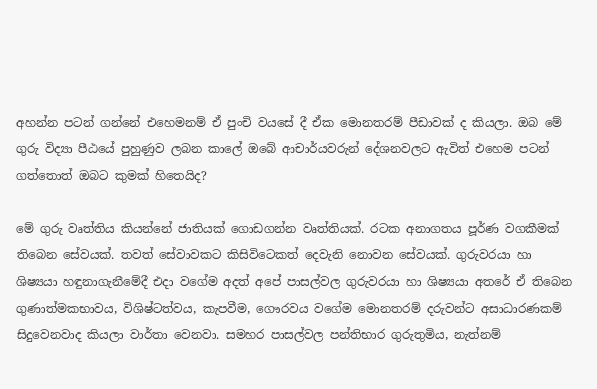අහන්න පටන් ගන්නේ එහෙමනම් ඒ පුංචි වයසේ දී ඒක මොනතරම් පීඩාවක් ද කියලා. ඔබ මේ ගුරු විද්‍යා පීඨයේ පුහුණුව ලබන කාලේ ඔබේ ආචාර්යවරුන් දේශනවලට ඇවිත් එහෙම පටන් ගත්තොත් ඔබට කුමක් හිතෙයිද?

මේ ගුරු වෘත්තිය කියන්නේ ජාතියක් ගොඩගන්න වෘත්තියක්. රටක අනාගතය පූර්ණ වගකීමක් තිබෙන සේවයක්. තවත් සේවාවකට කිසිවිටෙකත් දෙවැනි නොවන සේවයක්. ගුරුවරයා හා ශිෂ්‍යයා හඳුනාගැනීමේදී එදා වගේම අදත් අපේ පාසල්වල ගුරුවරයා හා ශිෂ්‍යයා අතරේ ඒ තිබෙන ගුණාත්මකභාවය, විශිෂ්ටත්වය, කැපවීම, ගෞරවය වගේම මොනතරම් දරුවන්ට අසාධාරණකම් සිදුවෙනවාද කියලා වාර්තා වෙනවා. සමහර පාසල්වල පන්තිභාර ගුරුතුමිය, නැත්නම්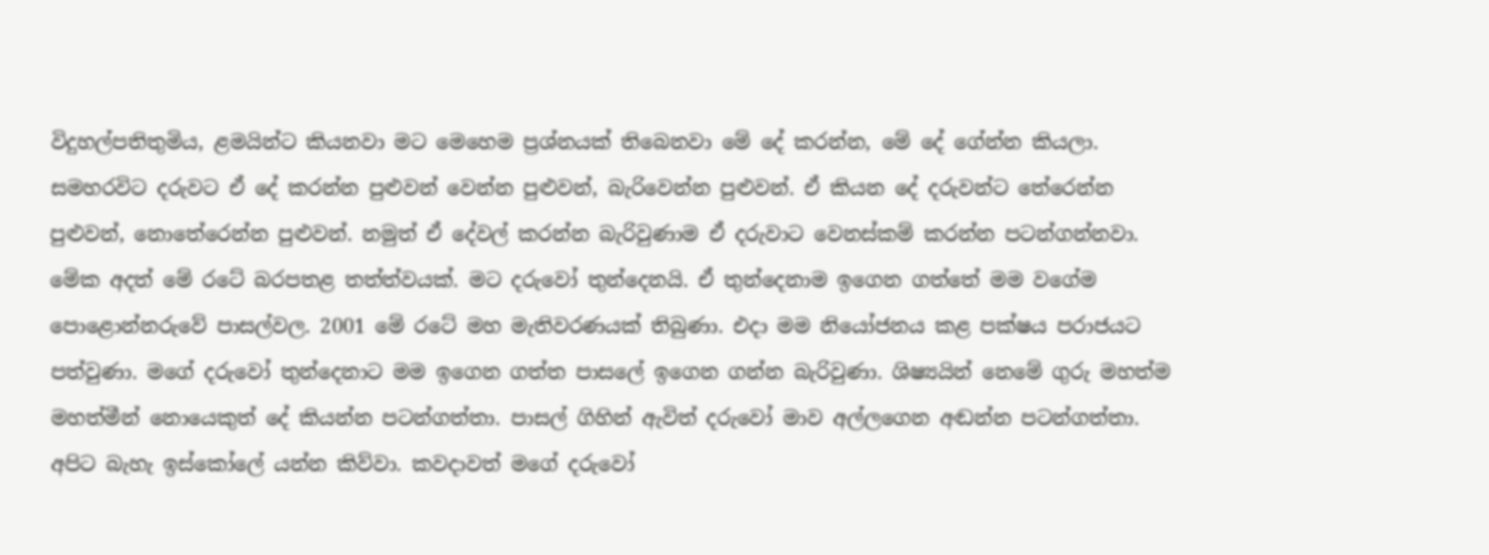විදුහල්පතිතුමිය, ළමයින්ට කියනවා මට මෙහෙම ප්‍රශ්නයක් තිබෙනවා මේ දේ කරන්න, මේ දේ ගේන්න කියලා. සමහරවිට දරුවට ඒ දේ කරන්න පුළුවන් වෙන්න පුළුවන්, බැරිවෙන්න පුළුවන්. ඒ කියන දේ දරුවන්ට තේරෙන්න පුළුවන්, නොතේරෙන්න පුළුවන්. නමුත් ඒ දේවල් කරන්න බැරිවුණාම ඒ දරුවාට වෙනස්කම් කරන්න පටන්ගන්නවා. මේක අදත් මේ රටේ බරපතළ තත්ත්වයක්. මට දරුවෝ තුන්දෙනයි. ඒ තුන්දෙනාම ඉගෙන ගත්තේ මම වගේම පොළොන්නරුවේ පාසල්වල. 2001 මේ රටේ මහ මැතිවරණයක් තිබුණා. එදා මම නියෝජනය කළ පක්ෂය පරාජයට පත්වුණා. මගේ දරුවෝ තුන්දෙනාට මම ඉගෙන ගත්ත පාසලේ ඉගෙන ගන්න බැරිවුණා. ශිෂ්‍යයින් නෙමේ ගුරු මහත්ම මහත්මීන් නොයෙකුත් දේ කියන්න පටන්ගත්තා. පාසල් ගිහින් ඇවිත් දරුවෝ මාව අල්ලගෙන අඬන්න පටන්ගත්තා. අපිට බැහැ ඉස්කෝලේ යන්න කිව්වා. කවදාවත් මගේ දරුවෝ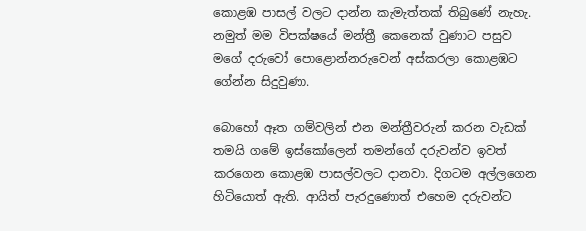කොළඹ පාසල් වලට දාන්න කැමැත්තක් තිබුණේ නැහැ. නමුත් මම විපක්ෂයේ මන්ත්‍රී කෙනෙක් වුණාට පසුව මගේ දරුවෝ පොළොන්නරුවෙන් අස්කරලා කොළඹට ගේන්න සිදුවුණා.

බොහෝ ඈත ගම්වලින් එන මන්ත්‍රීවරුන් කරන වැඩක් තමයි ගමේ ඉස්කෝලෙන් තමන්ගේ දරුවන්ව ඉවත් කරගෙන කොළඹ පාසල්වලට දානවා. දිගටම අල්ලගෙන හිටියොත් ඇති. ආයිත් පැරදුණොත් එහෙම දරුවන්ට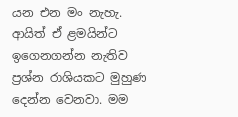යන එන මං නැහැ. ආයිත් ඒ ළමයින්ට ඉගෙනගන්න නැතිව ප්‍රශ්න රාශියකට මුහුණ දෙන්න වෙනවා. මම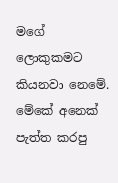මගේ ලොකුකමට කියනවා නෙමේ. මේකේ අනෙක් පැත්ත කරපු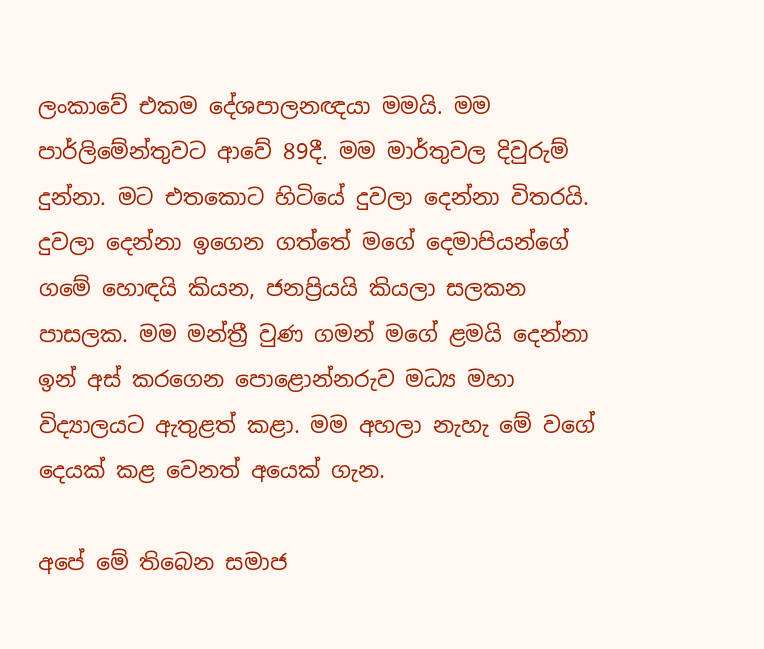ලංකාවේ එකම දේශපාලනඥයා මමයි. මම පාර්ලිමේන්තුවට ආවේ 89දී. මම මාර්තුවල දිවුරුම් දුන්නා. මට එතකොට හිටියේ දුවලා දෙන්නා විතරයි. දුවලා දෙන්නා ඉගෙන ගත්තේ මගේ දෙමාපියන්ගේ ගමේ හොඳයි කියන, ජනප්‍රියයි කියලා සලකන පාසලක. මම මන්ත්‍රී වුණ ගමන් මගේ ළමයි දෙන්නා ඉන් අස් කරගෙන පොළොන්නරුව මධ්‍ය මහා විද්‍යාලයට ඇතුළත් කළා. මම අහලා නැහැ මේ වගේ දෙයක් කළ වෙනත් අයෙක් ගැන.

අපේ මේ තිබෙන සමාජ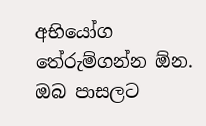අභියෝග තේරුම්ගන්න ඕන. ඔබ පාසලට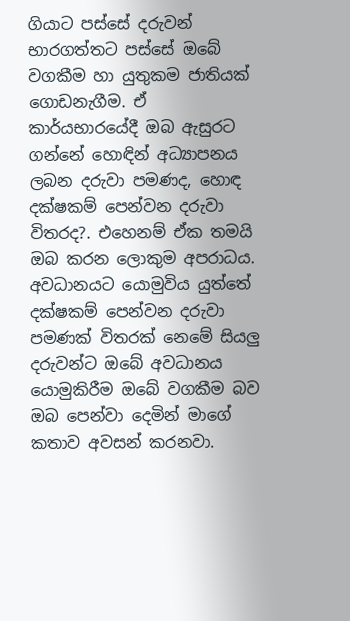ගියාට පස්සේ දරුවන් භාරගත්තට පස්සේ ඔබේ වගකීම හා යුතුකම ජාතියක් ගොඩනැගීම. ඒ කාර්යභාරයේදී ඔබ ඇසුරට ගන්නේ හොඳින් අධ්‍යාපනය ලබන දරුවා පමණද, හොඳ දක්ෂකම් පෙන්වන දරුවා විතරද?. එහෙනම් ඒක තමයි ඔබ කරන ලොකුම අපරාධය. අවධානයට යොමුවිය යුත්තේ දක්ෂකම් පෙන්වන දරුවා පමණක් විතරක් නෙමේ සියලු දරුවන්ට ඔබේ අවධානය යොමුකිරීම ඔබේ වගකීම බව ඔබ පෙන්වා දෙමින් මාගේ කතාව අවසන් කරනවා.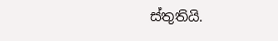ස්තුතියි.